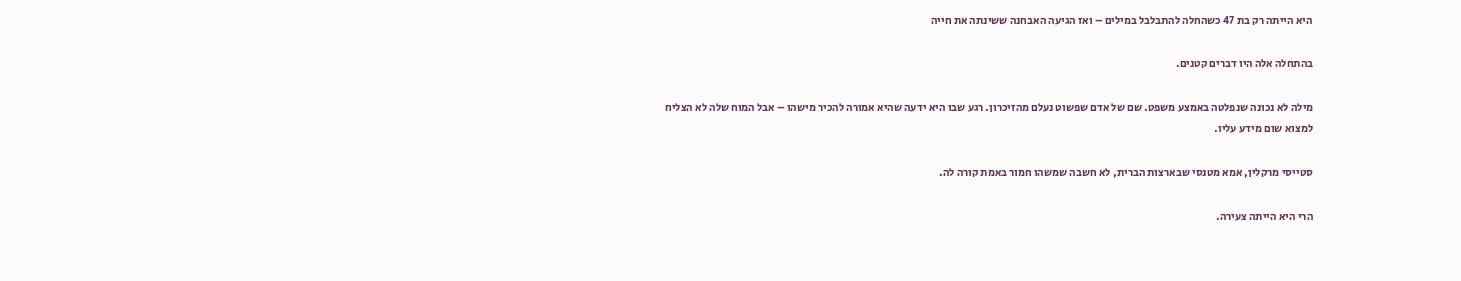היא הייתה רק בת 47 כשהחלה להתבלבל במילים – ואז הגיעה האבחנה ששינתה את חייה

בהתחלה אלה היו דברים קטנים.

מילה לא נכונה שנפלטה באמצע משפט. שם של אדם שפשוט נעלם מהזיכרון. רגע שבו היא ידעה שהיא אמורה להכיר מישהו – אבל המוח שלה לא הצליח למצוא שום מידע עליו.

סטייסי מרקלין, אמא מטנסי שבארצות הברית, לא חשבה שמשהו חמור באמת קורה לה.

הרי היא הייתה צעירה.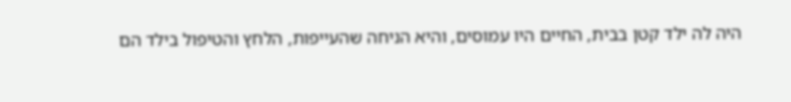היה לה ילד קטן בבית, החיים היו עמוסים, והיא הניחה שהעייפות, הלחץ והטיפול בילד הם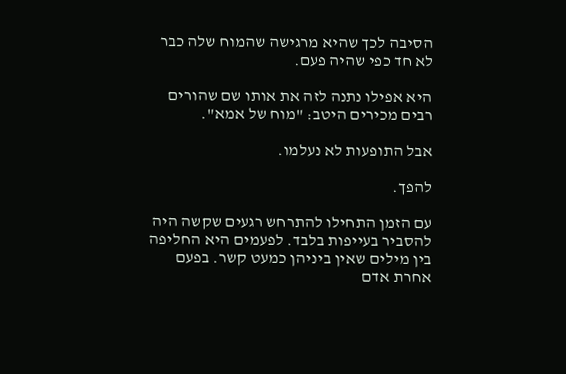הסיבה לכך שהיא מרגישה שהמוח שלה כבר לא חד כפי שהיה פעם.

היא אפילו נתנה לזה את אותו שם שהורים רבים מכירים היטב: "מוח של אמא".

אבל התופעות לא נעלמו.

להפך.

עם הזמן התחילו להתרחש רגעים שקשה היה להסביר בעייפות בלבד. לפעמים היא החליפה בין מילים שאין ביניהן כמעט קשר. בפעם אחרת אדם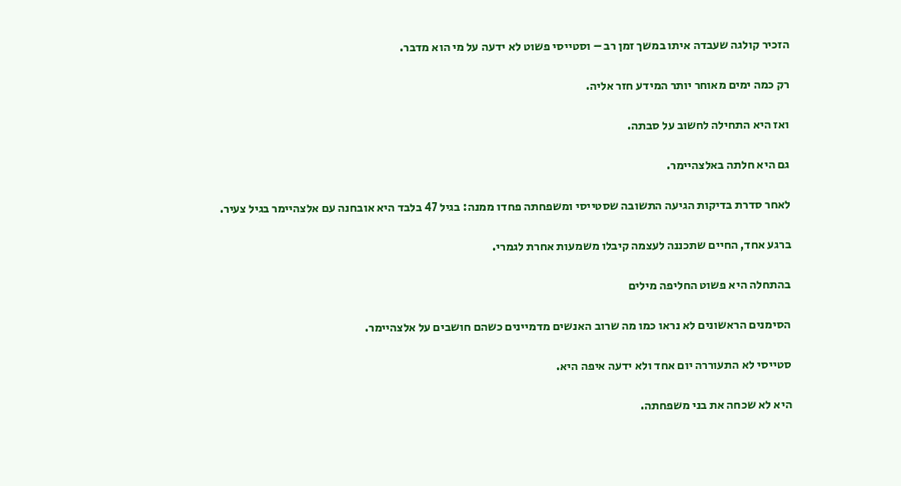הזכיר קולגה שעבדה איתו במשך זמן רב – וסטייסי פשוט לא ידעה על מי הוא מדבר.

רק כמה ימים מאוחר יותר המידע חזר אליה.

ואז היא התחילה לחשוב על סבתה.

גם היא חלתה באלצהיימר.

לאחר סדרת בדיקות הגיעה התשובה שסטייסי ומשפחתה פחדו ממנה: בגיל 47 בלבד היא אובחנה עם אלצהיימר בגיל צעיר.

ברגע אחד, החיים שתכננה לעצמה קיבלו משמעות אחרת לגמרי.

בהתחלה היא פשוט החליפה מילים

הסימנים הראשונים לא נראו כמו מה שרוב האנשים מדמיינים כשהם חושבים על אלצהיימר.

סטייסי לא התעוררה יום אחד ולא ידעה איפה היא.

היא לא שכחה את בני משפחתה.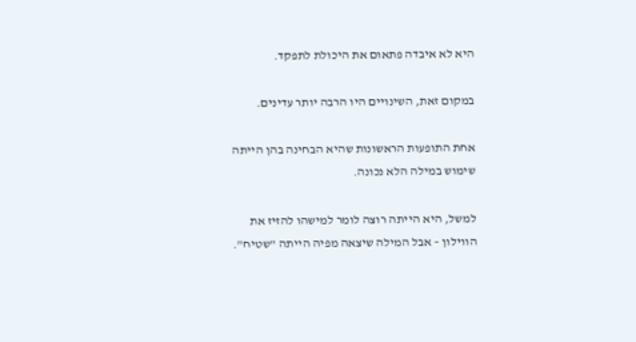היא לא איבדה פתאום את היכולת לתפקד.

במקום זאת, השינויים היו הרבה יותר עדינים.

אחת התופעות הראשונות שהיא הבחינה בהן הייתה שימוש במילה הלא נכונה.

למשל, היא הייתה רוצה לומר למישהו להזיז את הווילון – אבל המילה שיצאה מפיה הייתה "שטיח".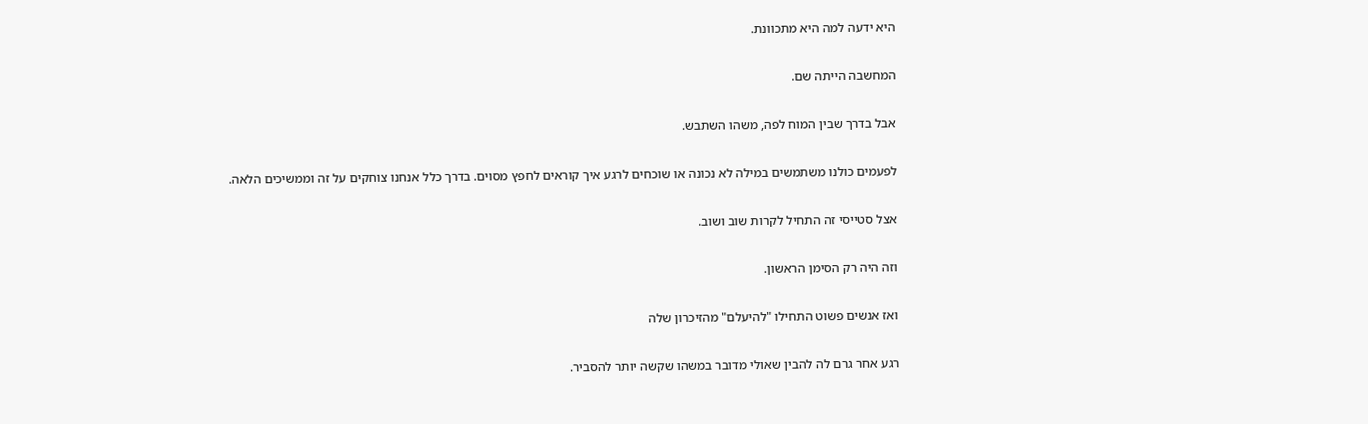היא ידעה למה היא מתכוונת.

המחשבה הייתה שם.

אבל בדרך שבין המוח לפה, משהו השתבש.

לפעמים כולנו משתמשים במילה לא נכונה או שוכחים לרגע איך קוראים לחפץ מסוים. בדרך כלל אנחנו צוחקים על זה וממשיכים הלאה.

אצל סטייסי זה התחיל לקרות שוב ושוב.

וזה היה רק הסימן הראשון.

ואז אנשים פשוט התחילו "להיעלם" מהזיכרון שלה

רגע אחר גרם לה להבין שאולי מדובר במשהו שקשה יותר להסביר.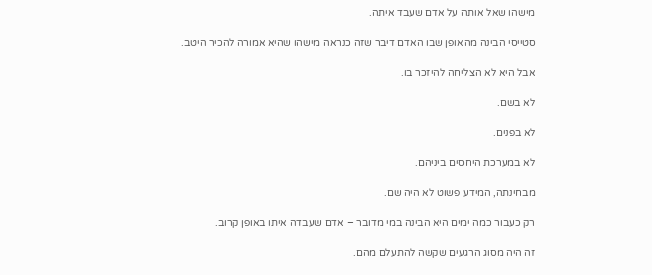מישהו שאל אותה על אדם שעבד איתה.

סטייסי הבינה מהאופן שבו האדם דיבר שזה כנראה מישהו שהיא אמורה להכיר היטב.

אבל היא לא הצליחה להיזכר בו.

לא בשם.

לא בפנים.

לא במערכת היחסים ביניהם.

מבחינתה, המידע פשוט לא היה שם.

רק כעבור כמה ימים היא הבינה במי מדובר – אדם שעבדה איתו באופן קרוב.

זה היה מסוג הרגעים שקשה להתעלם מהם.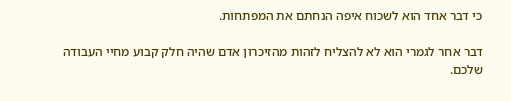כי דבר אחד הוא לשכוח איפה הנחתם את המפתחות.

דבר אחר לגמרי הוא לא להצליח לזהות מהזיכרון אדם שהיה חלק קבוע מחיי העבודה שלכם.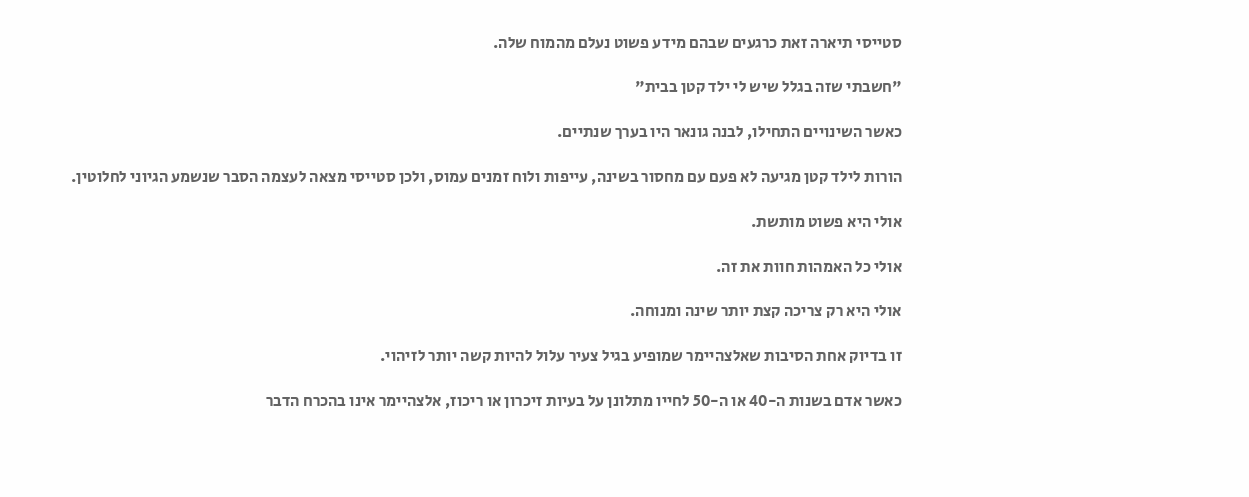סטייסי תיארה זאת כרגעים שבהם מידע פשוט נעלם מהמוח שלה.

"חשבתי שזה בגלל שיש לי ילד קטן בבית"

כאשר השינויים התחילו, לבנה גונאר היו בערך שנתיים.

הורות לילד קטן מגיעה לא פעם עם מחסור בשינה, עייפות ולוח זמנים עמוס, ולכן סטייסי מצאה לעצמה הסבר שנשמע הגיוני לחלוטין.

אולי היא פשוט מותשת.

אולי כל האמהות חוות את זה.

אולי היא רק צריכה קצת יותר שינה ומנוחה.

זו בדיוק אחת הסיבות שאלצהיימר שמופיע בגיל צעיר עלול להיות קשה יותר לזיהוי.

כאשר אדם בשנות ה-40 או ה-50 לחייו מתלונן על בעיות זיכרון או ריכוז, אלצהיימר אינו בהכרח הדבר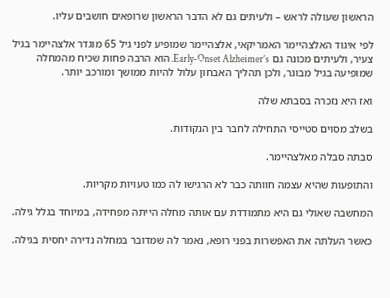הראשון שעולה לראש – ולעיתים גם לא הדבר הראשון שרופאים חושבים עליו.

לפי איגוד האלצהיימר האמריקאי, אלצהיימר שמופיע לפני גיל 65 מוגדר אלצהיימר בגיל צעיר, ולעיתים מכונה גם Early-Onset Alzheimer’s. הוא הרבה פחות שכיח מהמחלה שמופיעה בגיל מבוגר, ולכן תהליך האבחון עלול להיות ממושך ומורכב יותר.

ואז היא נזכרה בסבתא שלה

בשלב מסוים סטייסי התחילה לחבר בין הנקודות.

סבתה סבלה מאלצהיימר.

והתופעות שהיא עצמה חוותה כבר לא הרגישו לה כמו טעויות מקריות.

המחשבה שאולי גם היא מתמודדת עם אותה מחלה הייתה מפחידה, במיוחד בגלל גילה.

כאשר העלתה את האפשרות בפני רופא, נאמר לה שמדובר במחלה נדירה יחסית בגילה.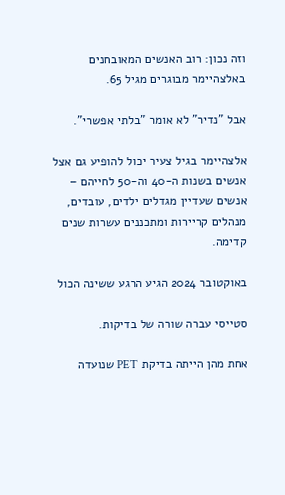וזה נכון: רוב האנשים המאובחנים באלצהיימר מבוגרים מגיל 65.

אבל "נדיר" לא אומר "בלתי אפשרי".

אלצהיימר בגיל צעיר יכול להופיע גם אצל אנשים בשנות ה-40 וה-50 לחייהם – אנשים שעדיין מגדלים ילדים, עובדים, מנהלים קריירות ומתכננים עשרות שנים קדימה.

באוקטובר 2024 הגיע הרגע ששינה הכול

סטייסי עברה שורה של בדיקות.

אחת מהן הייתה בדיקת PET שנועדה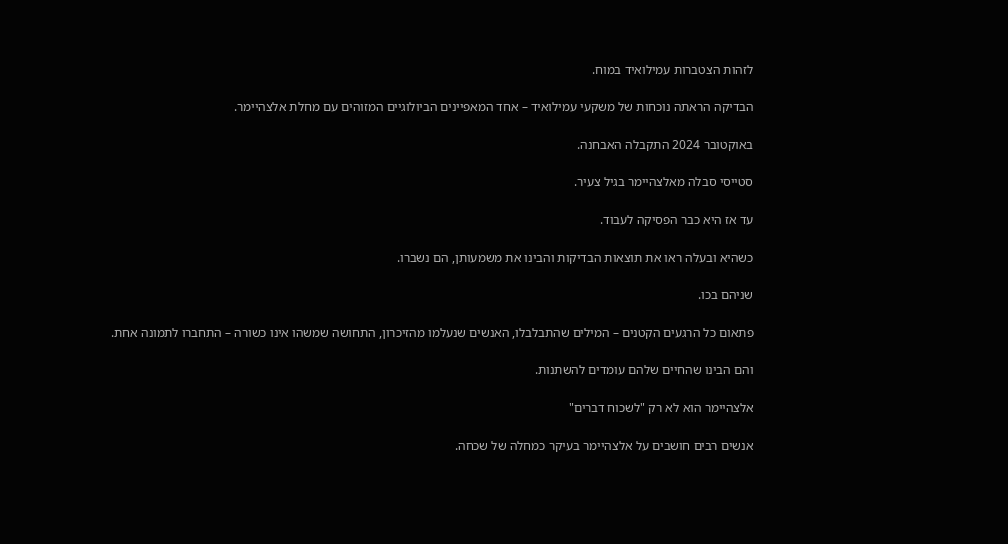לזהות הצטברות עמילואיד במוח.

הבדיקה הראתה נוכחות של משקעי עמילואיד – אחד המאפיינים הביולוגיים המזוהים עם מחלת אלצהיימר.

באוקטובר 2024 התקבלה האבחנה.

סטייסי סבלה מאלצהיימר בגיל צעיר.

עד אז היא כבר הפסיקה לעבוד.

כשהיא ובעלה ראו את תוצאות הבדיקות והבינו את משמעותן, הם נשברו.

שניהם בכו.

פתאום כל הרגעים הקטנים – המילים שהתבלבלו, האנשים שנעלמו מהזיכרון, התחושה שמשהו אינו כשורה – התחברו לתמונה אחת.

והם הבינו שהחיים שלהם עומדים להשתנות.

אלצהיימר הוא לא רק "לשכוח דברים"

אנשים רבים חושבים על אלצהיימר בעיקר כמחלה של שכחה.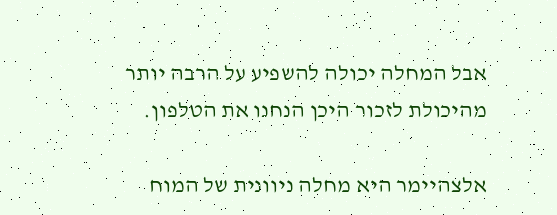אבל המחלה יכולה להשפיע על הרבה יותר מהיכולת לזכור היכן הנחנו את הטלפון.

אלצהיימר היא מחלה ניוונית של המוח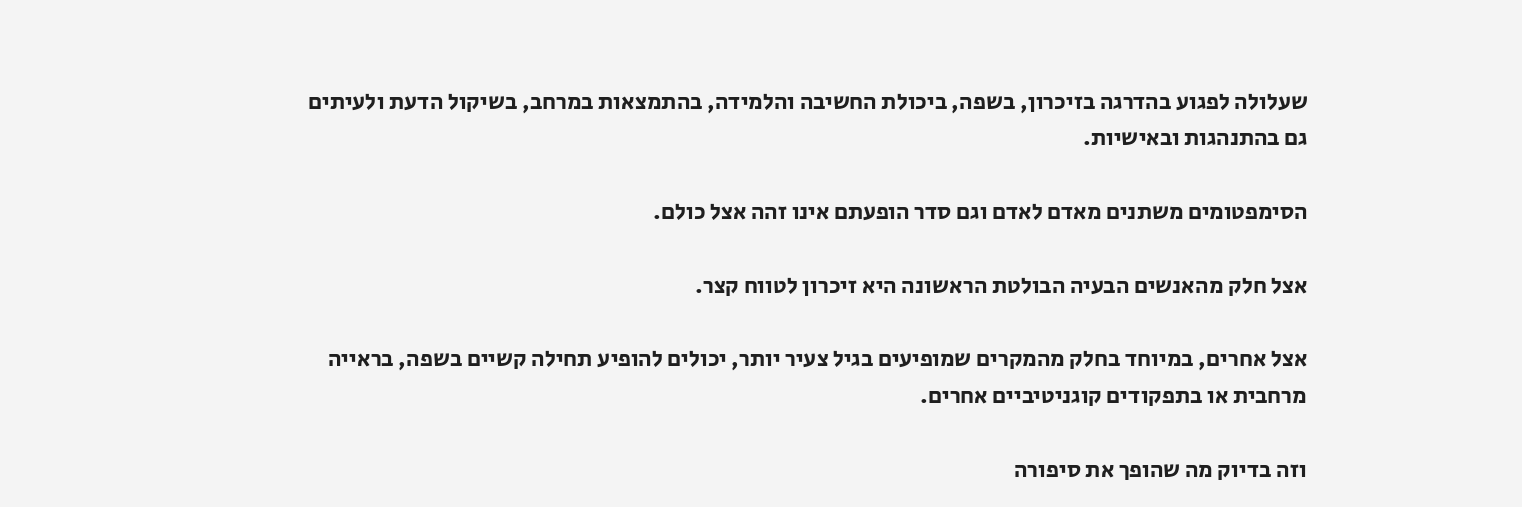שעלולה לפגוע בהדרגה בזיכרון, בשפה, ביכולת החשיבה והלמידה, בהתמצאות במרחב, בשיקול הדעת ולעיתים גם בהתנהגות ובאישיות.

הסימפטומים משתנים מאדם לאדם וגם סדר הופעתם אינו זהה אצל כולם.

אצל חלק מהאנשים הבעיה הבולטת הראשונה היא זיכרון לטווח קצר.

אצל אחרים, במיוחד בחלק מהמקרים שמופיעים בגיל צעיר יותר, יכולים להופיע תחילה קשיים בשפה, בראייה מרחבית או בתפקודים קוגניטיביים אחרים.

וזה בדיוק מה שהופך את סיפורה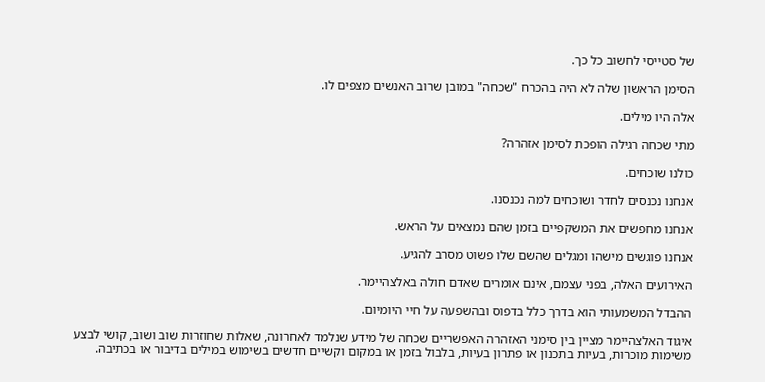של סטייסי לחשוב כל כך.

הסימן הראשון שלה לא היה בהכרח "שכחה" במובן שרוב האנשים מצפים לו.

אלה היו מילים.

מתי שכחה רגילה הופכת לסימן אזהרה?

כולנו שוכחים.

אנחנו נכנסים לחדר ושוכחים למה נכנסנו.

אנחנו מחפשים את המשקפיים בזמן שהם נמצאים על הראש.

אנחנו פוגשים מישהו ומגלים שהשם שלו פשוט מסרב להגיע.

האירועים האלה, בפני עצמם, אינם אומרים שאדם חולה באלצהיימר.

ההבדל המשמעותי הוא בדרך כלל בדפוס ובהשפעה על חיי היומיום.

איגוד האלצהיימר מציין בין סימני האזהרה האפשריים שכחה של מידע שנלמד לאחרונה, שאלות שחוזרות שוב ושוב, קושי לבצע משימות מוכרות, בעיות בתכנון או פתרון בעיות, בלבול בזמן או במקום וקשיים חדשים בשימוש במילים בדיבור או בכתיבה.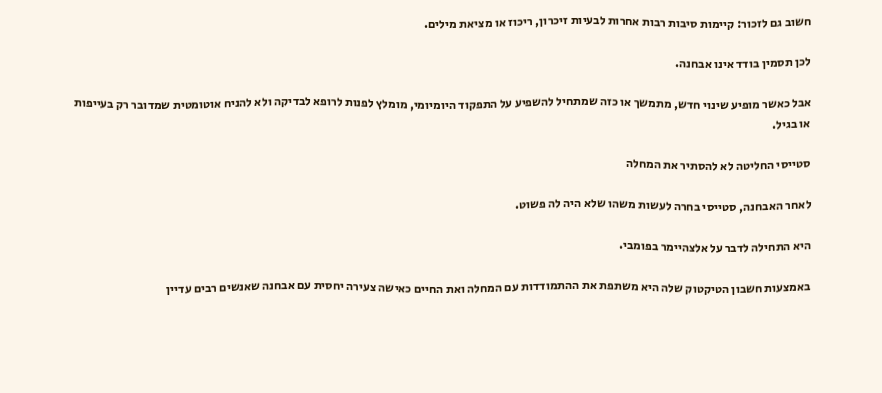חשוב גם לזכור: קיימות סיבות רבות אחרות לבעיות זיכרון, ריכוז או מציאת מילים.

לכן תסמין בודד אינו אבחנה.

אבל כאשר מופיע שינוי חדש, מתמשך או כזה שמתחיל להשפיע על התפקוד היומיומי, מומלץ לפנות לרופא לבדיקה ולא להניח אוטומטית שמדובר רק בעייפות או בגיל.

סטייסי החליטה לא להסתיר את המחלה

לאחר האבחנה, סטייסי בחרה לעשות משהו שלא היה לה פשוט.

היא התחילה לדבר על אלצהיימר בפומבי.

באמצעות חשבון הטיקטוק שלה היא משתפת את ההתמודדות עם המחלה ואת החיים כאישה צעירה יחסית עם אבחנה שאנשים רבים עדיין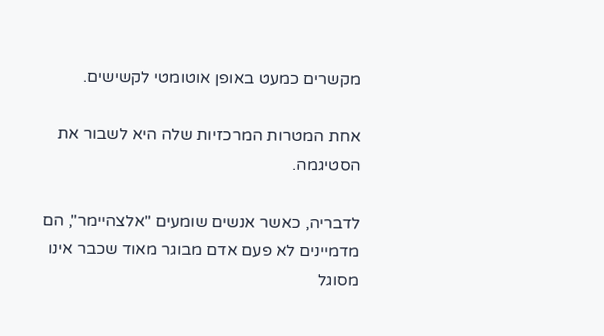מקשרים כמעט באופן אוטומטי לקשישים.

אחת המטרות המרכזיות שלה היא לשבור את הסטיגמה.

לדבריה, כאשר אנשים שומעים "אלצהיימר", הם מדמיינים לא פעם אדם מבוגר מאוד שכבר אינו מסוגל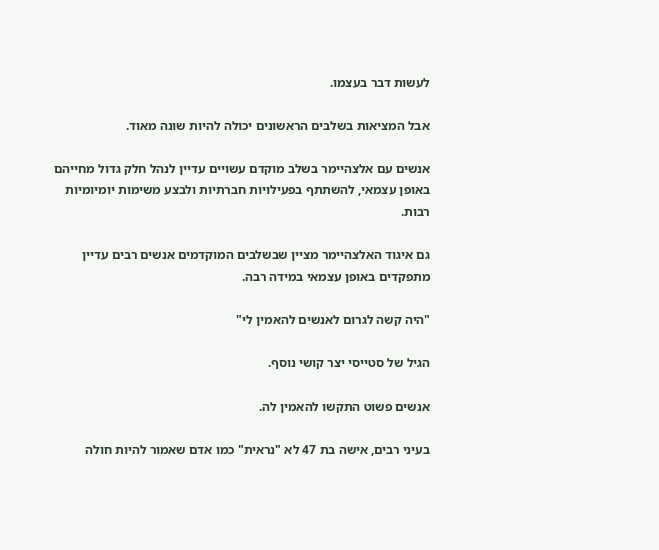לעשות דבר בעצמו.

אבל המציאות בשלבים הראשונים יכולה להיות שונה מאוד.

אנשים עם אלצהיימר בשלב מוקדם עשויים עדיין לנהל חלק גדול מחייהם באופן עצמאי, להשתתף בפעילויות חברתיות ולבצע משימות יומיומיות רבות.

גם איגוד האלצהיימר מציין שבשלבים המוקדמים אנשים רבים עדיין מתפקדים באופן עצמאי במידה רבה.

"היה קשה לגרום לאנשים להאמין לי"

הגיל של סטייסי יצר קושי נוסף.

אנשים פשוט התקשו להאמין לה.

בעיני רבים, אישה בת 47 לא "נראית" כמו אדם שאמור להיות חולה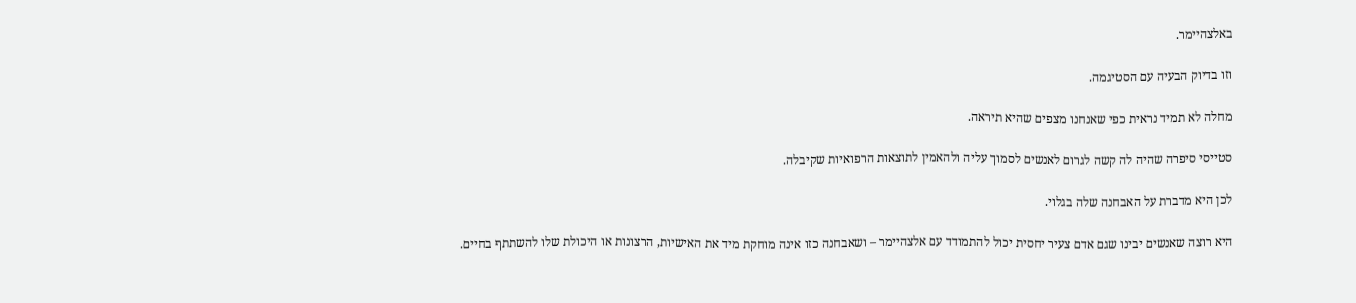באלצהיימר.

וזו בדיוק הבעיה עם הסטיגמה.

מחלה לא תמיד נראית כפי שאנחנו מצפים שהיא תיראה.

סטייסי סיפרה שהיה לה קשה לגרום לאנשים לסמוך עליה ולהאמין לתוצאות הרפואיות שקיבלה.

לכן היא מדברת על האבחנה שלה בגלוי.

היא רוצה שאנשים יבינו שגם אדם צעיר יחסית יכול להתמודד עם אלצהיימר – ושאבחנה כזו אינה מוחקת מיד את האישיות, הרצונות או היכולת שלו להשתתף בחיים.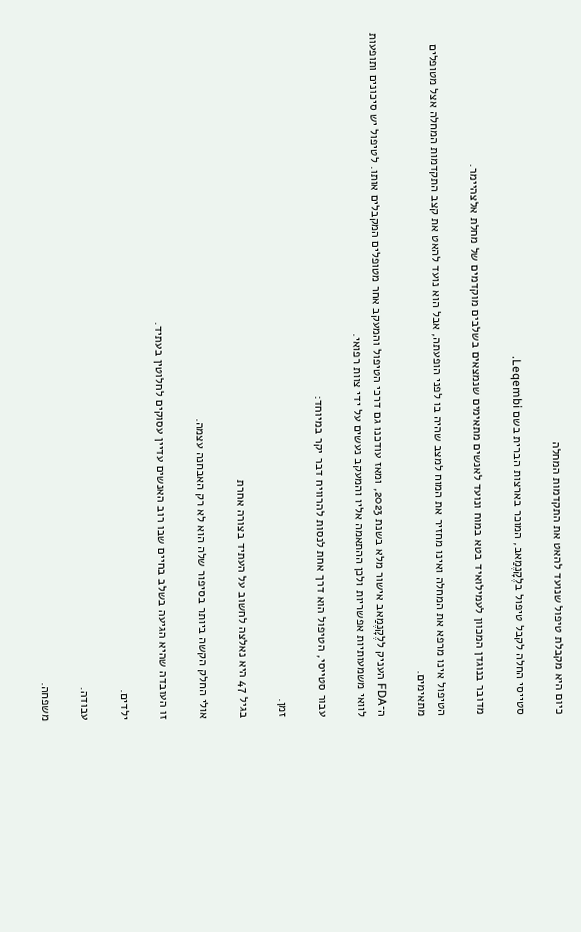כיום היא מקבלת טיפול שנועד להאט את התקדמות המחלה

סטייסי החלה לקבל טיפול בלֶקָנֶמַאב, המוכר בארצות הברית בשם Leqembi.

מדובר בנוגדן המכוון לעמילואיד בטא במוח ונועד לאנשים מתאימים שנמצאים בשלבים מוקדמים של מחלת אלצהיימר.

הטיפול אינו מרפא את המחלה ואינו מחזיר את המוח למצב שהיה בו לפני הופעתה, אבל הוא נועד להאט את קצב התקדמות המחלה אצל מטופלים מתאימים.

ה־FDA העניק ללֶקָנֶמַאב אישור מלא בשנת 2023, ומאז עודכנו גם דרכי הטיפול והמעקב אחר מטופלים המקבלים אותו. לטיפול יש סיכונים ותופעות לוואי משמעותיות אפשריות ולכן ההתאמה אליו והמעקב נעשים על ידי צוות רפואי.

עבור סטייסי, הטיפול הוא דרך אחת לנסות להרוויח דבר יקר במיוחד:

זמן.

בגיל 47 היא נאלצה לחשוב על העתיד בצורה אחרת

אולי החלק הקשה ביותר בסיפור שלה הוא לא רק האבחנה עצמה.

זו העובדה שהיא הגיעה בשלב בחיים שבו רוב האנשים עדיין עסוקים לחלוטין בעתיד.

ילדים.

עבודה.

משפחה.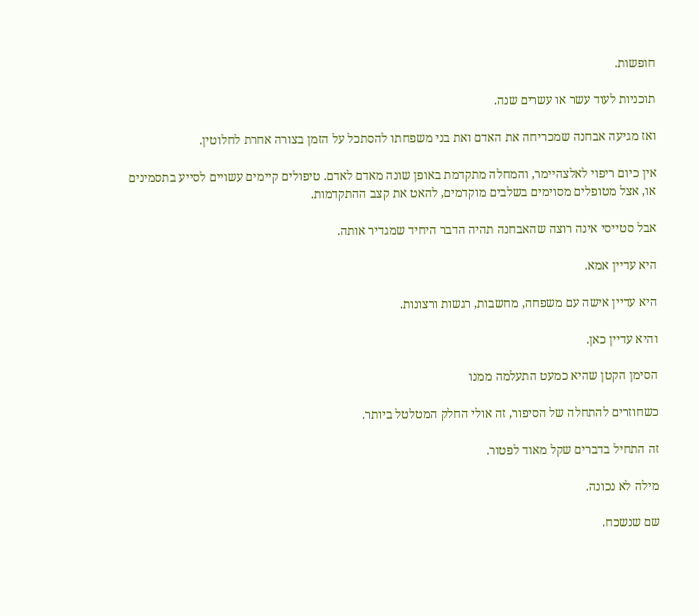חופשות.

תוכניות לעוד עשר או עשרים שנה.

ואז מגיעה אבחנה שמכריחה את האדם ואת בני משפחתו להסתכל על הזמן בצורה אחרת לחלוטין.

אין כיום ריפוי לאלצהיימר, והמחלה מתקדמת באופן שונה מאדם לאדם. טיפולים קיימים עשויים לסייע בתסמינים או, אצל מטופלים מסוימים בשלבים מוקדמים, להאט את קצב ההתקדמות.

אבל סטייסי אינה רוצה שהאבחנה תהיה הדבר היחיד שמגדיר אותה.

היא עדיין אמא.

היא עדיין אישה עם משפחה, מחשבות, רגשות ורצונות.

והיא עדיין כאן.

הסימן הקטן שהיא כמעט התעלמה ממנו

כשחוזרים להתחלה של הסיפור, זה אולי החלק המטלטל ביותר.

זה התחיל בדברים שקל מאוד לפטור.

מילה לא נכונה.

שם שנשכח.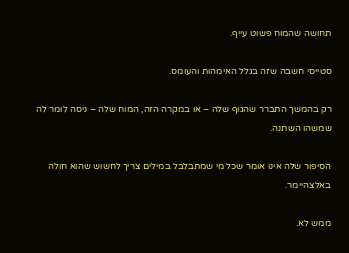תחושה שהמוח פשוט עייף.

סטייסי חשבה שזה בגלל האימהות והעומס.

רק בהמשך התברר שהגוף שלה – או במקרה הזה, המוח שלה – ניסה לומר לה שמשהו השתנה.

הסיפור שלה אינו אומר שכל מי שמתבלבל במילים צריך לחשוש שהוא חולה באלצהיימר.

ממש לא.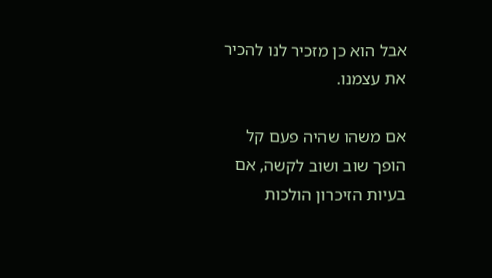אבל הוא כן מזכיר לנו להכיר את עצמנו.

אם משהו שהיה פעם קל הופך שוב ושוב לקשה, אם בעיות הזיכרון הולכות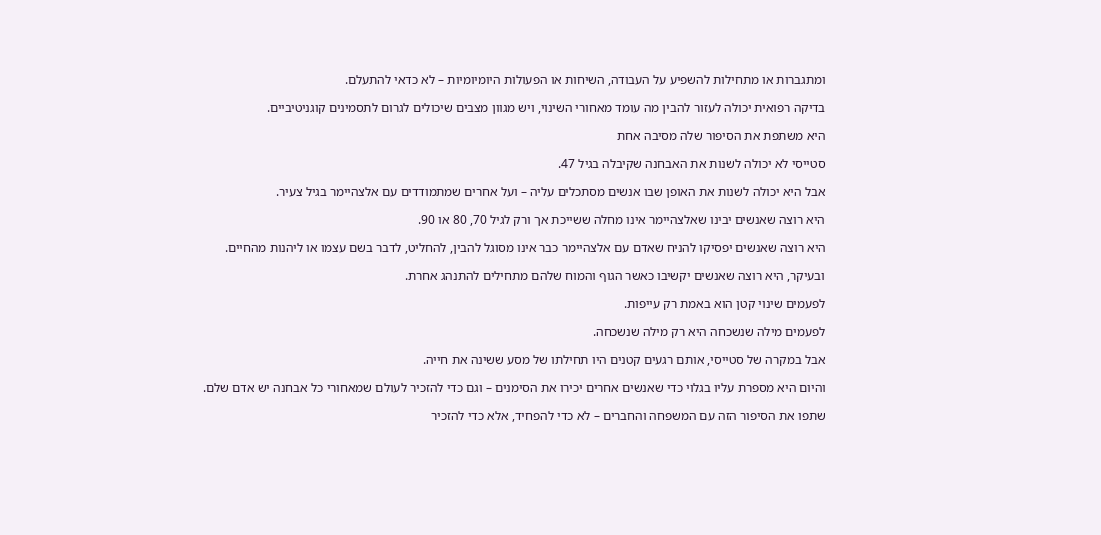ומתגברות או מתחילות להשפיע על העבודה, השיחות או הפעולות היומיומיות – לא כדאי להתעלם.

בדיקה רפואית יכולה לעזור להבין מה עומד מאחורי השינוי, ויש מגוון מצבים שיכולים לגרום לתסמינים קוגניטיביים.

היא משתפת את הסיפור שלה מסיבה אחת

סטייסי לא יכולה לשנות את האבחנה שקיבלה בגיל 47.

אבל היא יכולה לשנות את האופן שבו אנשים מסתכלים עליה – ועל אחרים שמתמודדים עם אלצהיימר בגיל צעיר.

היא רוצה שאנשים יבינו שאלצהיימר אינו מחלה ששייכת אך ורק לגיל 70, 80 או 90.

היא רוצה שאנשים יפסיקו להניח שאדם עם אלצהיימר כבר אינו מסוגל להבין, להחליט, לדבר בשם עצמו או ליהנות מהחיים.

ובעיקר, היא רוצה שאנשים יקשיבו כאשר הגוף והמוח שלהם מתחילים להתנהג אחרת.

לפעמים שינוי קטן הוא באמת רק עייפות.

לפעמים מילה שנשכחה היא רק מילה שנשכחה.

אבל במקרה של סטייסי, אותם רגעים קטנים היו תחילתו של מסע ששינה את חייה.

והיום היא מספרת עליו בגלוי כדי שאנשים אחרים יכירו את הסימנים – וגם כדי להזכיר לעולם שמאחורי כל אבחנה יש אדם שלם.

שתפו את הסיפור הזה עם המשפחה והחברים – לא כדי להפחיד, אלא כדי להזכיר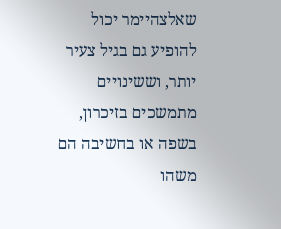שאלצהיימר יכול להופיע גם בגיל צעיר יותר, וששינויים מתמשכים בזיכרון, בשפה או בחשיבה הם משהו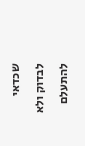שכדאי לבדוק ולא להתעלם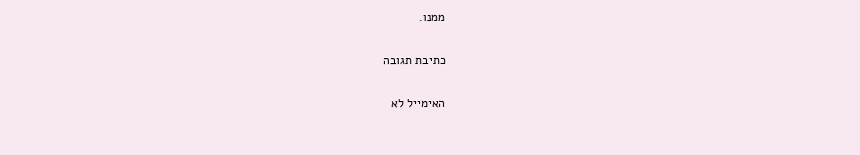ממנו.

כתיבת תגובה

האימייל לא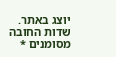יוצג באתר. שדות החובה מסומנים *